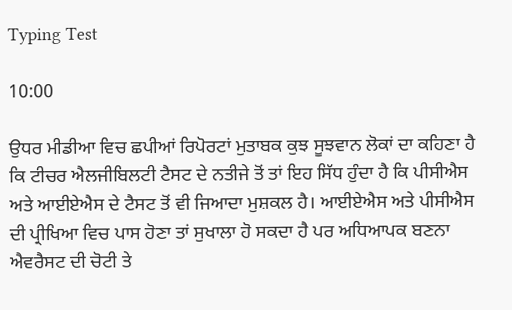Typing Test

10:00

ਉਧਰ ਮੀਡੀਆ ਵਿਚ ਛਪੀਆਂ ਰਿਪੋਰਟਾਂ ਮੁਤਾਬਕ ਕੁਝ ਸੂਝਵਾਨ ਲੋਕਾਂ ਦਾ ਕਹਿਣਾ ਹੈ ਕਿ ਟੀਚਰ ਐਲਜੀਬਿਲਟੀ ਟੈਸਟ ਦੇ ਨਤੀਜੇ ਤੋਂ ਤਾਂ ਇਹ ਸਿੱਧ ਹੁੰਦਾ ਹੈ ਕਿ ਪੀਸੀਐਸ ਅਤੇ ਆਈਏਐਸ ਦੇ ਟੈਸਟ ਤੋਂ ਵੀ ਜਿਆਦਾ ਮੁਸ਼ਕਲ ਹੈ। ਆਈਏਐਸ ਅਤੇ ਪੀਸੀਐਸ ਦੀ ਪ੍ਰੀਖਿਆ ਵਿਚ ਪਾਸ ਹੋਣਾ ਤਾਂ ਸੁਖਾਲਾ ਹੋ ਸਕਦਾ ਹੈ ਪਰ ਅਧਿਆਪਕ ਬਣਨਾ ਐਵਰੈਸਟ ਦੀ ਚੋਟੀ ਤੇ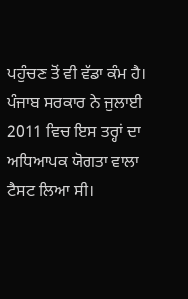ਪਹੁੰਚਣ ਤੋਂ ਵੀ ਵੱਡਾ ਕੰਮ ਹੈ। ਪੰਜਾਬ ਸਰਕਾਰ ਨੇ ਜੁਲਾਈ 2011 ਵਿਚ ਇਸ ਤਰ੍ਹਾਂ ਦਾ ਅਧਿਆਪਕ ਯੋਗਤਾ ਵਾਲਾ ਟੈਸਟ ਲਿਆ ਸੀ।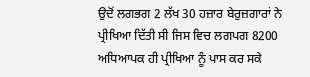ਉਦੋਂ ਲਗਭਗ 2 ਲੱਖ 30 ਹਜ਼ਾਰ ਬੇਰੁਜ਼ਗਾਰਾਂ ਨੇ ਪ੍ਰੀਖਿਆ ਦਿੱਤੀ ਸੀ ਜਿਸ ਵਿਚ ਲਗਪਗ 8200 ਅਧਿਆਪਕ ਹੀ ਪ੍ਰੀਖਿਆ ਨੂੰ ਪਾਸ ਕਰ ਸਕੇ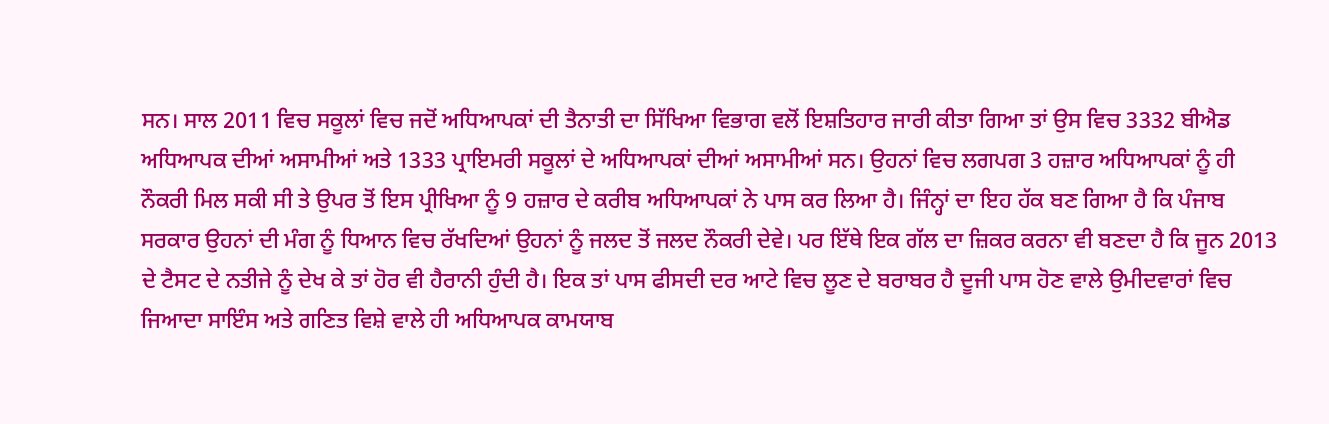ਸਨ। ਸਾਲ 2011 ਵਿਚ ਸਕੂਲਾਂ ਵਿਚ ਜਦੋਂ ਅਧਿਆਪਕਾਂ ਦੀ ਤੈਨਾਤੀ ਦਾ ਸਿੱਖਿਆ ਵਿਭਾਗ ਵਲੋਂ ਇਸ਼ਤਿਹਾਰ ਜਾਰੀ ਕੀਤਾ ਗਿਆ ਤਾਂ ਉਸ ਵਿਚ 3332 ਬੀਐਡ ਅਧਿਆਪਕ ਦੀਆਂ ਅਸਾਮੀਆਂ ਅਤੇ 1333 ਪ੍ਰਾਇਮਰੀ ਸਕੂਲਾਂ ਦੇ ਅਧਿਆਪਕਾਂ ਦੀਆਂ ਅਸਾਮੀਆਂ ਸਨ। ਉਹਨਾਂ ਵਿਚ ਲਗਪਗ 3 ਹਜ਼ਾਰ ਅਧਿਆਪਕਾਂ ਨੂੰ ਹੀ ਨੌਕਰੀ ਮਿਲ ਸਕੀ ਸੀ ਤੇ ਉਪਰ ਤੋਂ ਇਸ ਪ੍ਰੀਖਿਆ ਨੂੰ 9 ਹਜ਼ਾਰ ਦੇ ਕਰੀਬ ਅਧਿਆਪਕਾਂ ਨੇ ਪਾਸ ਕਰ ਲਿਆ ਹੈ। ਜਿੰਨ੍ਹਾਂ ਦਾ ਇਹ ਹੱਕ ਬਣ ਗਿਆ ਹੈ ਕਿ ਪੰਜਾਬ ਸਰਕਾਰ ਉਹਨਾਂ ਦੀ ਮੰਗ ਨੂੰ ਧਿਆਨ ਵਿਚ ਰੱਖਦਿਆਂ ਉਹਨਾਂ ਨੂੰ ਜਲਦ ਤੋਂ ਜਲਦ ਨੌਕਰੀ ਦੇਵੇ। ਪਰ ਇੱਥੇ ਇਕ ਗੱਲ ਦਾ ਜ਼ਿਕਰ ਕਰਨਾ ਵੀ ਬਣਦਾ ਹੈ ਕਿ ਜੂਨ 2013 ਦੇ ਟੈਸਟ ਦੇ ਨਤੀਜੇ ਨੂੰ ਦੇਖ ਕੇ ਤਾਂ ਹੋਰ ਵੀ ਹੈਰਾਨੀ ਹੁੰਦੀ ਹੈ। ਇਕ ਤਾਂ ਪਾਸ ਫੀਸਦੀ ਦਰ ਆਟੇ ਵਿਚ ਲੂਣ ਦੇ ਬਰਾਬਰ ਹੈ ਦੂਜੀ ਪਾਸ ਹੋਣ ਵਾਲੇ ਉਮੀਦਵਾਰਾਂ ਵਿਚ ਜਿਆਦਾ ਸਾਇੰਸ ਅਤੇ ਗਣਿਤ ਵਿਸ਼ੇ ਵਾਲੇ ਹੀ ਅਧਿਆਪਕ ਕਾਮਯਾਬ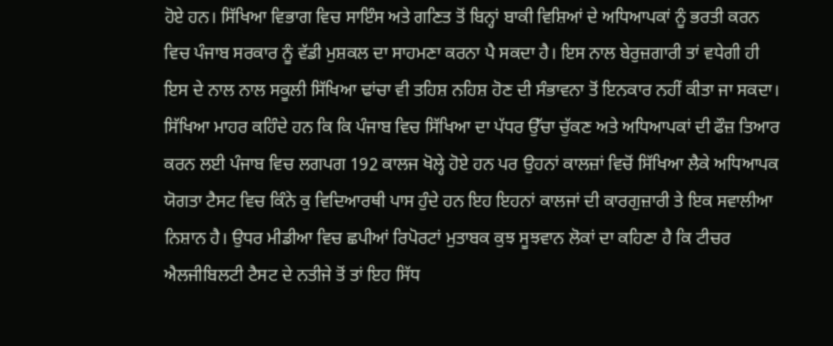ਹੋਏ ਹਨ। ਸਿੱਖਿਆ ਵਿਭਾਗ ਵਿਚ ਸਾਇੰਸ ਅਤੇ ਗਣਿਤ ਤੋਂ ਬਿਨ੍ਹਾਂ ਬਾਕੀ ਵਿਸ਼ਿਆਂ ਦੇ ਅਧਿਆਪਕਾਂ ਨੂੰ ਭਰਤੀ ਕਰਨ ਵਿਚ ਪੰਜਾਬ ਸਰਕਾਰ ਨੂੰ ਵੱਡੀ ਮੁਸ਼ਕਲ ਦਾ ਸਾਹਮਣਾ ਕਰਨਾ ਪੈ ਸਕਦਾ ਹੈ। ਇਸ ਨਾਲ ਬੇਰੁਜ਼ਗਾਰੀ ਤਾਂ ਵਧੇਗੀ ਹੀ ਇਸ ਦੇ ਨਾਲ ਨਾਲ ਸਕੂਲੀ ਸਿੱਖਿਆ ਢਾਂਚਾ ਵੀ ਤਹਿਸ਼ ਨਹਿਸ਼ ਹੋਣ ਦੀ ਸੰਭਾਵਨਾ ਤੋਂ ਇਨਕਾਰ ਨਹੀਂ ਕੀਤਾ ਜਾ ਸਕਦਾ। ਸਿੱਖਿਆ ਮਾਹਰ ਕਹਿੰਦੇ ਹਨ ਕਿ ਕਿ ਪੰਜਾਬ ਵਿਚ ਸਿੱਖਿਆ ਦਾ ਪੱਧਰ ਉੱਚਾ ਚੁੱਕਣ ਅਤੇ ਅਧਿਆਪਕਾਂ ਦੀ ਫੌਜ਼ ਤਿਆਰ ਕਰਨ ਲਈ ਪੰਜਾਬ ਵਿਚ ਲਗਪਗ 192 ਕਾਲਜ ਖੋਲ੍ਹੇ ਹੋਏ ਹਨ ਪਰ ਉਹਨਾਂ ਕਾਲਜ਼ਾਂ ਵਿਚੋਂ ਸਿੱਖਿਆ ਲੈਕੇ ਅਧਿਆਪਕ ਯੋਗਤਾ ਟੈਸਟ ਵਿਚ ਕਿੰਨੇ ਕੁ ਵਿਦਿਆਰਥੀ ਪਾਸ ਹੁੰਦੇ ਹਨ ਇਹ ਇਹਨਾਂ ਕਾਲਜਾਂ ਦੀ ਕਾਰਗੁਜ਼ਾਰੀ ਤੇ ਇਕ ਸਵਾਲੀਆ ਨਿਸ਼ਾਨ ਹੈ। ਉਧਰ ਮੀਡੀਆ ਵਿਚ ਛਪੀਆਂ ਰਿਪੋਰਟਾਂ ਮੁਤਾਬਕ ਕੁਝ ਸੂਝਵਾਨ ਲੋਕਾਂ ਦਾ ਕਹਿਣਾ ਹੈ ਕਿ ਟੀਚਰ ਐਲਜੀਬਿਲਟੀ ਟੈਸਟ ਦੇ ਨਤੀਜੇ ਤੋਂ ਤਾਂ ਇਹ ਸਿੱਧ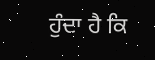ਹੁੰਦਾ ਹੈ ਕਿ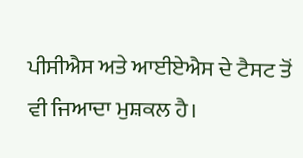ਪੀਸੀਐਸ ਅਤੇ ਆਈਏਐਸ ਦੇ ਟੈਸਟ ਤੋਂ ਵੀ ਜਿਆਦਾ ਮੁਸ਼ਕਲ ਹੈ।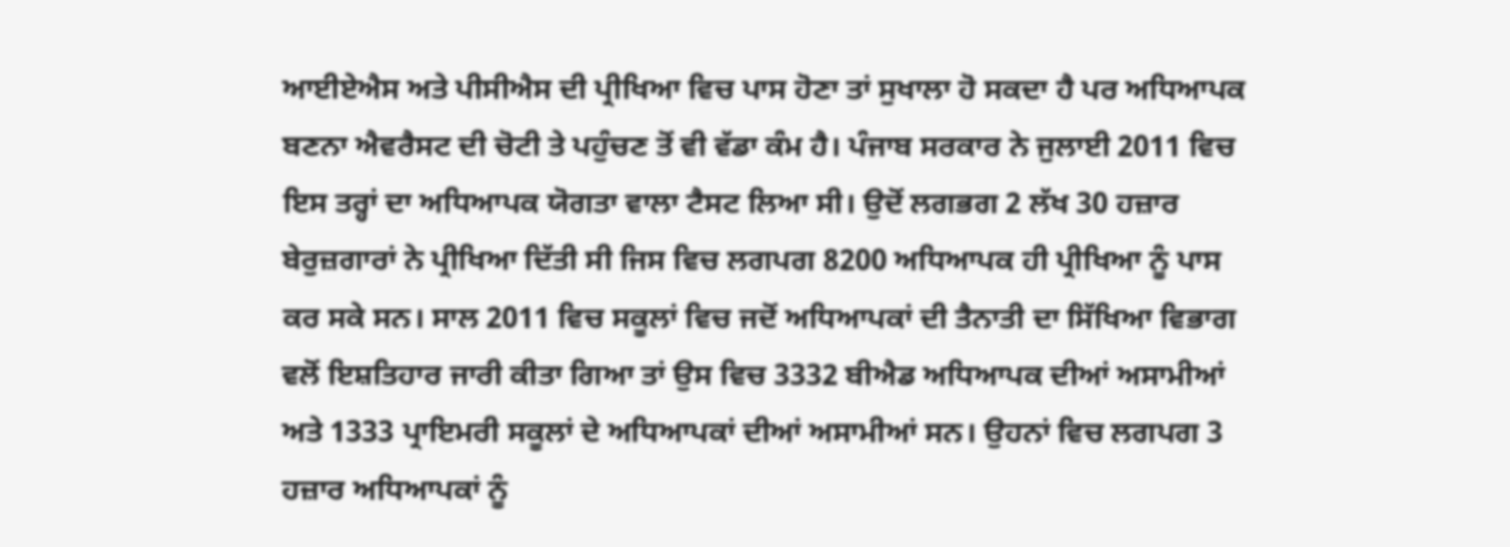ਆਈਏਐਸ ਅਤੇ ਪੀਸੀਐਸ ਦੀ ਪ੍ਰੀਖਿਆ ਵਿਚ ਪਾਸ ਹੋਣਾ ਤਾਂ ਸੁਖਾਲਾ ਹੋ ਸਕਦਾ ਹੈ ਪਰ ਅਧਿਆਪਕ ਬਣਨਾ ਐਵਰੈਸਟ ਦੀ ਚੋਟੀ ਤੇ ਪਹੁੰਚਣ ਤੋਂ ਵੀ ਵੱਡਾ ਕੰਮ ਹੈ। ਪੰਜਾਬ ਸਰਕਾਰ ਨੇ ਜੁਲਾਈ 2011 ਵਿਚ ਇਸ ਤਰ੍ਹਾਂ ਦਾ ਅਧਿਆਪਕ ਯੋਗਤਾ ਵਾਲਾ ਟੈਸਟ ਲਿਆ ਸੀ। ਉਦੋਂ ਲਗਭਗ 2 ਲੱਖ 30 ਹਜ਼ਾਰ ਬੇਰੁਜ਼ਗਾਰਾਂ ਨੇ ਪ੍ਰੀਖਿਆ ਦਿੱਤੀ ਸੀ ਜਿਸ ਵਿਚ ਲਗਪਗ 8200 ਅਧਿਆਪਕ ਹੀ ਪ੍ਰੀਖਿਆ ਨੂੰ ਪਾਸ ਕਰ ਸਕੇ ਸਨ। ਸਾਲ 2011 ਵਿਚ ਸਕੂਲਾਂ ਵਿਚ ਜਦੋਂ ਅਧਿਆਪਕਾਂ ਦੀ ਤੈਨਾਤੀ ਦਾ ਸਿੱਖਿਆ ਵਿਭਾਗ ਵਲੋਂ ਇਸ਼ਤਿਹਾਰ ਜਾਰੀ ਕੀਤਾ ਗਿਆ ਤਾਂ ਉਸ ਵਿਚ 3332 ਬੀਐਡ ਅਧਿਆਪਕ ਦੀਆਂ ਅਸਾਮੀਆਂ ਅਤੇ 1333 ਪ੍ਰਾਇਮਰੀ ਸਕੂਲਾਂ ਦੇ ਅਧਿਆਪਕਾਂ ਦੀਆਂ ਅਸਾਮੀਆਂ ਸਨ। ਉਹਨਾਂ ਵਿਚ ਲਗਪਗ 3 ਹਜ਼ਾਰ ਅਧਿਆਪਕਾਂ ਨੂੰ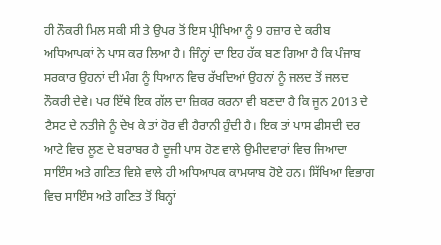ਹੀ ਨੌਕਰੀ ਮਿਲ ਸਕੀ ਸੀ ਤੇ ਉਪਰ ਤੋਂ ਇਸ ਪ੍ਰੀਖਿਆ ਨੂੰ 9 ਹਜ਼ਾਰ ਦੇ ਕਰੀਬ ਅਧਿਆਪਕਾਂ ਨੇ ਪਾਸ ਕਰ ਲਿਆ ਹੈ। ਜਿੰਨ੍ਹਾਂ ਦਾ ਇਹ ਹੱਕ ਬਣ ਗਿਆ ਹੈ ਕਿ ਪੰਜਾਬ ਸਰਕਾਰ ਉਹਨਾਂ ਦੀ ਮੰਗ ਨੂੰ ਧਿਆਨ ਵਿਚ ਰੱਖਦਿਆਂ ਉਹਨਾਂ ਨੂੰ ਜਲਦ ਤੋਂ ਜਲਦ ਨੌਕਰੀ ਦੇਵੇ। ਪਰ ਇੱਥੇ ਇਕ ਗੱਲ ਦਾ ਜ਼ਿਕਰ ਕਰਨਾ ਵੀ ਬਣਦਾ ਹੈ ਕਿ ਜੂਨ 2013 ਦੇ ਟੈਸਟ ਦੇ ਨਤੀਜੇ ਨੂੰ ਦੇਖ ਕੇ ਤਾਂ ਹੋਰ ਵੀ ਹੈਰਾਨੀ ਹੁੰਦੀ ਹੈ। ਇਕ ਤਾਂ ਪਾਸ ਫੀਸਦੀ ਦਰ ਆਟੇ ਵਿਚ ਲੂਣ ਦੇ ਬਰਾਬਰ ਹੈ ਦੂਜੀ ਪਾਸ ਹੋਣ ਵਾਲੇ ਉਮੀਦਵਾਰਾਂ ਵਿਚ ਜਿਆਦਾ ਸਾਇੰਸ ਅਤੇ ਗਣਿਤ ਵਿਸ਼ੇ ਵਾਲੇ ਹੀ ਅਧਿਆਪਕ ਕਾਮਯਾਬ ਹੋਏ ਹਨ। ਸਿੱਖਿਆ ਵਿਭਾਗ ਵਿਚ ਸਾਇੰਸ ਅਤੇ ਗਣਿਤ ਤੋਂ ਬਿਨ੍ਹਾਂ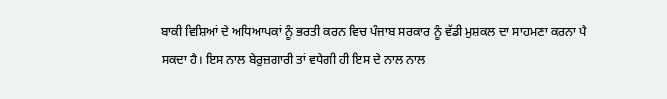ਬਾਕੀ ਵਿਸ਼ਿਆਂ ਦੇ ਅਧਿਆਪਕਾਂ ਨੂੰ ਭਰਤੀ ਕਰਨ ਵਿਚ ਪੰਜਾਬ ਸਰਕਾਰ ਨੂੰ ਵੱਡੀ ਮੁਸ਼ਕਲ ਦਾ ਸਾਹਮਣਾ ਕਰਨਾ ਪੈ ਸਕਦਾ ਹੈ। ਇਸ ਨਾਲ ਬੇਰੁਜ਼ਗਾਰੀ ਤਾਂ ਵਧੇਗੀ ਹੀ ਇਸ ਦੇ ਨਾਲ ਨਾਲ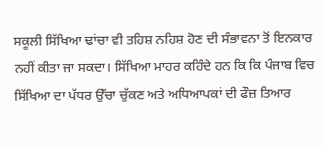ਸਕੂਲੀ ਸਿੱਖਿਆ ਢਾਂਚਾ ਵੀ ਤਹਿਸ਼ ਨਹਿਸ਼ ਹੋਣ ਦੀ ਸੰਭਾਵਨਾ ਤੋਂ ਇਨਕਾਰ ਨਹੀਂ ਕੀਤਾ ਜਾ ਸਕਦਾ। ਸਿੱਖਿਆ ਮਾਹਰ ਕਹਿੰਦੇ ਹਨ ਕਿ ਕਿ ਪੰਜਾਬ ਵਿਚ ਸਿੱਖਿਆ ਦਾ ਪੱਧਰ ਉੱਚਾ ਚੁੱਕਣ ਅਤੇ ਅਧਿਆਪਕਾਂ ਦੀ ਫੌਜ਼ ਤਿਆਰ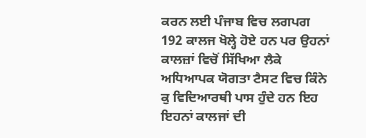ਕਰਨ ਲਈ ਪੰਜਾਬ ਵਿਚ ਲਗਪਗ 192 ਕਾਲਜ ਖੋਲ੍ਹੇ ਹੋਏ ਹਨ ਪਰ ਉਹਨਾਂ ਕਾਲਜ਼ਾਂ ਵਿਚੋਂ ਸਿੱਖਿਆ ਲੈਕੇ ਅਧਿਆਪਕ ਯੋਗਤਾ ਟੈਸਟ ਵਿਚ ਕਿੰਨੇ ਕੁ ਵਿਦਿਆਰਥੀ ਪਾਸ ਹੁੰਦੇ ਹਨ ਇਹ ਇਹਨਾਂ ਕਾਲਜਾਂ ਦੀ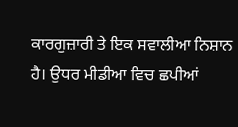ਕਾਰਗੁਜ਼ਾਰੀ ਤੇ ਇਕ ਸਵਾਲੀਆ ਨਿਸ਼ਾਨ ਹੈ। ਉਧਰ ਮੀਡੀਆ ਵਿਚ ਛਪੀਆਂ